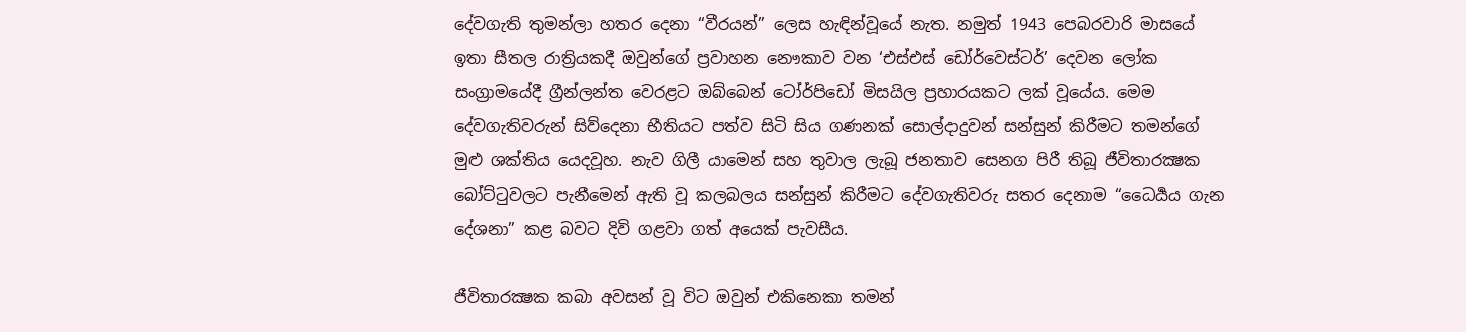දේවගැති තුමන්ලා හතර දෙනා “වීරයන්” ලෙස හැඳින්වූයේ නැත. නමුත් 1943 පෙබරවාරි මාසයේ ඉතා සීතල රාත්‍රියකදී ඔවුන්ගේ ප්‍රවාහන නෞකාව වන ‘එස්එස් ඩෝර්වෙස්ටර්’ දෙවන ලෝක සංග්‍රාමයේදී ග්‍රීන්ලන්ත වෙරළට ඔබ්බෙන් ටෝර්පිඩෝ මිසයිල ප්‍රහාරයකට ලක් වූයේය. මෙම දේවගැතිවරුන් සිව්දෙනා භීතියට පත්ව සිටි සිය ගණනක් සොල්දාදුවන් සන්සුන් කිරීමට තමන්ගේ මුළු ශක්තිය යෙදවූහ. නැව ගිලී යාමෙන් සහ තුවාල ලැබූ ජනතාව සෙනග පිරී තිබූ ජීවිතාරක්‍ෂක බෝට්ටුවලට පැනීමෙන් ඇති වූ කලබලය සන්සුන් කිරීමට දේවගැතිවරු සතර දෙනාම “ධෛර්‍යය ගැන දේශනා” කළ බවට දිවි ගළවා ගත් අයෙක් පැවසීය.

ජීවිතාරක්‍ෂක කබා අවසන් වූ විට ඔවුන් එකිනෙකා තමන්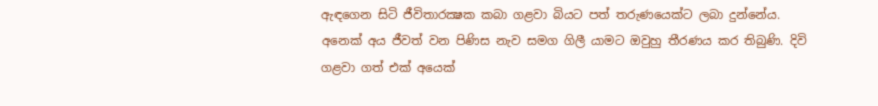ඇඳගෙන සිටි ජීවිතාරක්‍ෂක කබා ගළවා බියට පත් තරුණයෙක්ට ලබා දුන්නේය. අනෙක් අය ජීවත් වන පිණිස නැව සමග ගිලී යාමට ඔවුහු තීරණය කර තිබුණි. දිවි ගළවා ගත් එක් අයෙක්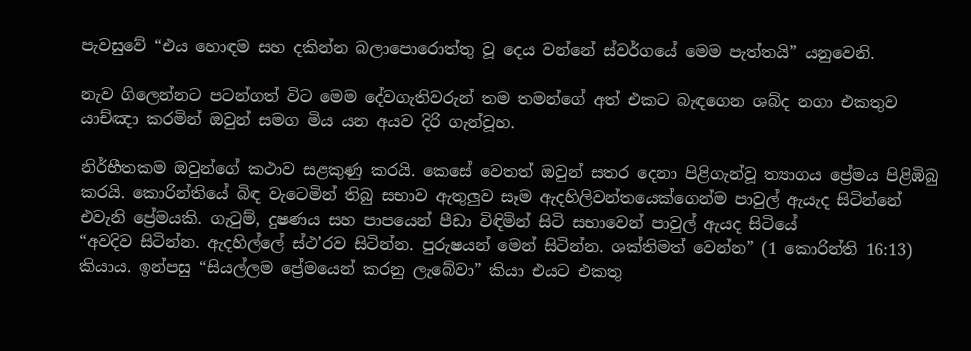පැවසුවේ “එය හොඳම සහ දකින්න බලාපොරොත්තු වූ දෙය වන්නේ ස්වර්ගයේ මෙම පැත්තයි” යනුවෙනි.

නැව ගිලෙන්නට පටන්ගත් විට මෙම දේවගැතිවරුන් තම තමන්ගේ අත් එකට බැඳගෙන ශබ්ද නගා එකතුව යාච්ඤා කරමින් ඔවුන් සමග මිය යන අයව දිරි ගැන්වූහ.

නිර්භීතකම ඔවුන්ගේ කථාව සළකුණු කරයි. කෙසේ වෙතත් ඔවුන් සතර දෙනා පිළිගැන්වූ ත්‍යාගය ප්‍රේමය පිළිඹිබු කරයි. කොරින්තියේ බිඳ වැටෙමින් තිබු සභාව ඇතුලුව සෑම ඇදහිලිවන්තයෙක්ගෙන්ම පාවුල් ඇයැද සිටින්නේ එවැනි ප්‍රේමයකි. ගැටුම්, දුෂණය සහ පාපයෙන් පීඩා විඳිමින් සිටි සභාවෙන් පාවුල් ඇයද සිටියේ
“අවදිව සිටින්න. ඇදහිල්ලේ ස්ථ’රව සිටින්න. පුරුෂයන් මෙන් සිටින්න. ශක්තිමත් වෙන්න” (1 කොරින්ති 16:13) කියාය. ඉන්පසු “සියල්ලම ප්‍රේමයෙන් කරනු ලැබේවා” කියා එයට එකතු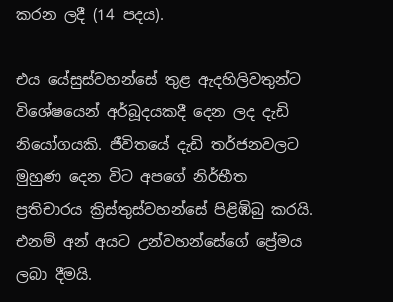කරන ලදී (14 පදය).

එය යේසුස්වහන්සේ තුළ ඇදහිලිවතුන්ට විශේෂයෙන් අර්බූදයකදී දෙන ලද දැඩි නියෝගයකි. ජීවිතයේ දැඩි තර්ජනවලට මුහුණ දෙන විට අපගේ නිර්භීත ප්‍රතිචාරය ක්‍රිස්තුස්වහන්සේ පිළිඹිබු කරයි. එනම් අන් අයට උන්වහන්සේගේ ප්‍රේමය ලබා දීමයි.